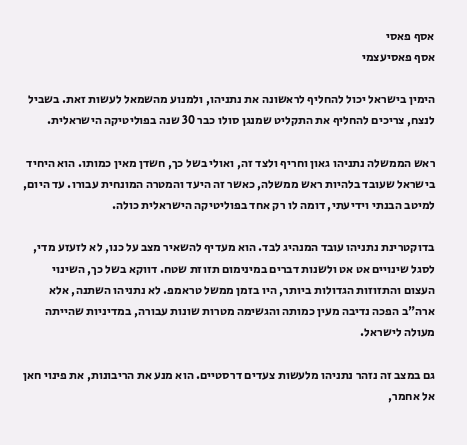אסף פאסי
אסף פאסיעצמי

הימין בישראל יכול להחליף לראשונה את נתניהו, ולמנוע מהשמאל לעשות זאת. בשביל לנצח, צריכים להחליף את התקליט שמנגן סולו כבר 30 שנה בפוליטיקה הישראלית.

ראש הממשלה נתניהו גאון וחריף ולצד זה, ואולי בשל כך, חשדן מאין כמותו. הוא היחיד בישראל שעובד בלהיות ראש ממשלה, כאשר זה היעד והמטרה המונחית עבורו. עד היום, למיטב הבנתי וידיעתי, דומה לו רק אחד בפוליטיקה הישראלית כולה.

בדוקטרינת נתניהו עובד המנהיג לבד. הוא מעדיף להשאיר מצב על כנו, לא לזעזע מדי, לסגל שינויים אט אט ולשנות דברים במינימום תזוזת שטח. דווקא בשל כך, השינוי העצום והתזוזות הגדולות ביותר, היו בזמן ממשל טראמפ. לא נתניהו השתנה, אלא ארה"ב הפכה נדיבה מעין כמותה והגשימה מטרות שונות עבורה, במדיניות שהייתה מעולה לישראל.

גם במצב זה נזהר נתניהו מלעשות צעדים דרסטיים. הוא מנע את הריבונות, את פינוי חאן אל אחמר,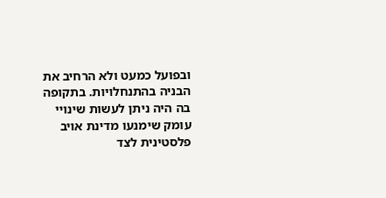ובפועל כמעט ולא הרחיב את הבניה בהתנחלויות. בתקופה בה היה ניתן לעשות שינויי עומק שימנעו מדינת אויב פלסטינית לצד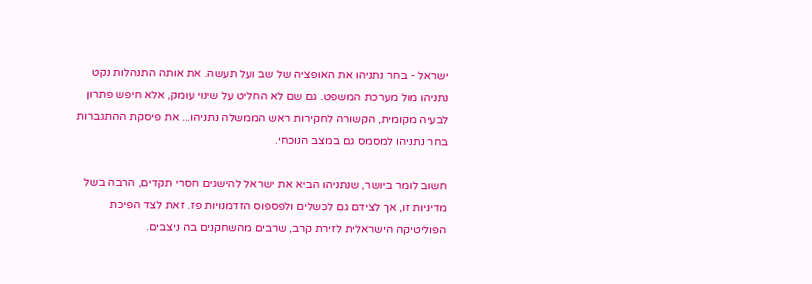ישראל - בחר נתניהו את האופציה של שב ועל תעשה. את אותה התנהלות נקט נתניהו מול מערכת המשפט. גם שם לא החליט על שינוי עומק, אלא חיפש פתרון לבעיה מקומית, הקשורה לחקירות ראש הממשלה נתניהו... את פיסקת ההתגברות בחר נתניהו למסמס גם במצב הנוכחי.

חשוב לומר ביושר, שנתניהו הביא את ישראל להישגים חסרי תקדים, הרבה בשל מדיניות זו, אך לצידם גם לכשלים ולפספוס הזדמנויות פז. זאת לצד הפיכת הפוליטיקה הישראלית לזירת קרב, שרבים מהשחקנים בה ניצבים.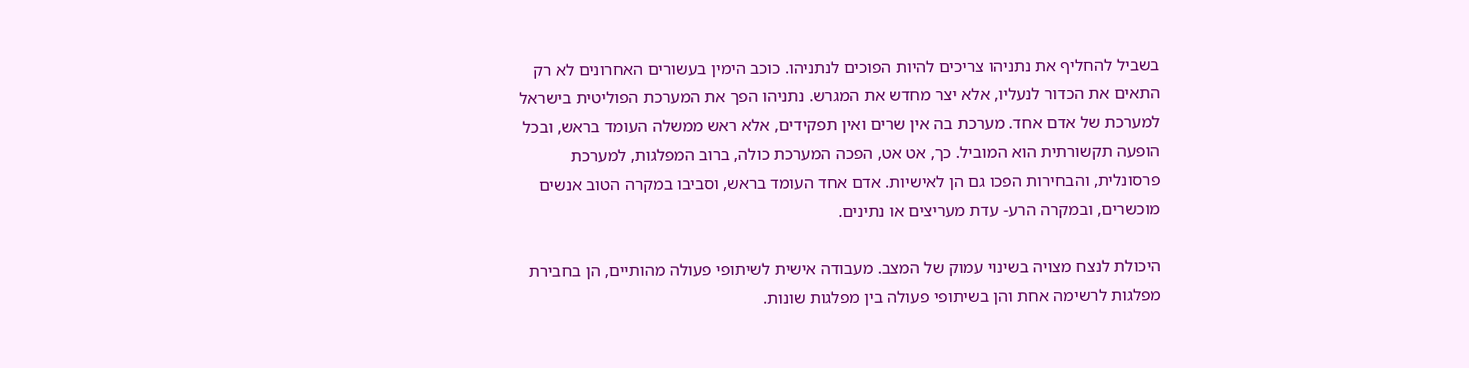בשביל להחליף את נתניהו צריכים להיות הפוכים לנתניהו. כוכב הימין בעשורים האחרונים לא רק התאים את הכדור לנעליו, אלא יצר מחדש את המגרש. נתניהו הפך את המערכת הפוליטית בישראל למערכת של אדם אחד. מערכת בה אין שרים ואין תפקידים, אלא ראש ממשלה העומד בראש, ובכל הופעה תקשורתית הוא המוביל. כך, אט אט, הפכה המערכת כולה, ברוב המפלגות, למערכת פרסונלית, והבחירות הפכו גם הן לאישיות. אדם אחד העומד בראש, וסביבו במקרה הטוב אנשים מוכשרים, ובמקרה הרע- עדת מעריצים או נתינים.

היכולת לנצח מצויה בשינוי עמוק של המצב. מעבודה אישית לשיתופי פעולה מהותיים, הן בחבירת מפלגות לרשימה אחת והן בשיתופי פעולה בין מפלגות שונות.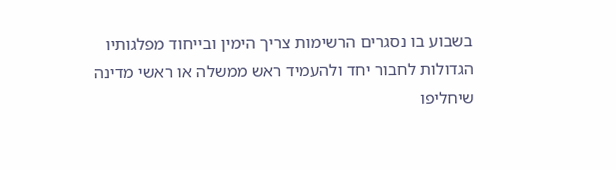בשבוע בו נסגרים הרשימות צריך הימין ובייחוד מפלגותיו הגדולות לחבור יחד ולהעמיד ראש ממשלה או ראשי מדינה שיחליפו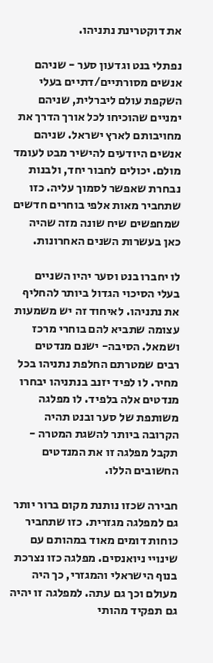את דוקטרינת נתניהו.

נפתלי בנט וגדעון סער - שניהם אנשים מסורתיים/דתיים בעלי השקפת עולם ליברלית, שניהם ימניים שהוכיחו לכל אורך הדרך את מחויבותם לארץ ישראל. שניהם אנשים היודעים להישיר מבט לעומד מולם. יכולים לחבור יחד, ולבנות נבחרת שאפשר לסמוך עליה. כזו שתחביר מאות אלפי בוחרים חדשים שמחפשים שיח שונה מזה שהיה כאן בעשרות השנים האחרונות.

לו יחברו בנט וסער יהיו השניים בעלי הסיכוי הגדול ביותר להחליף את נתניהו. לאיחוד זה יש משמעות עצומה שתביא להם בוחרי מרכז ושמאל. הסיבה- ישנם מנדטים רבים שמטרתם החלפת נתניהו בכל מחיר. לו לפיד יזנב בנתניהו יבחרו מנדטים אלה בלפיד. לו מפלגה משותפת של סער ובנט תהיה הקרובה ביותר להשגת המטרה - תקבל מפלגה זו את המנדטים החשובים הללו.

חבירה שכזו נותנת מקום ברור יותר גם למפלגה מגזרית. כזו שתחביר כוחות דומים מאוד במהותם עם שינויי ניואנסים. מפלגה כזו נצרכת בנוף הישראלי והמגזרי, כך היה מעולם וכך גם עתה. למפלגה זו יהיה גם תפקיד מהותי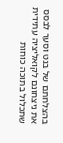בהצלחתם של בנט וסער לבסס את ניצחונם לקואליציה עתידית שתכלול בתוכה כוחות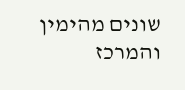שונים מהימין והמרכז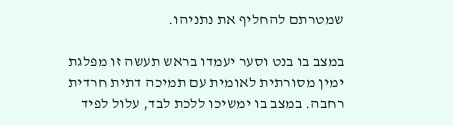שמטרתם להחליף את נתניהו.

במצב בו בנט וסער יעמדו בראש תעשה זו מפלגת ימין מסורתית לאומית עם תמיכה דתית חרדית רחבה. במצב בו ימשיכו ללכת לבד, עלול לפיד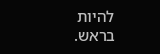להיות בראש.